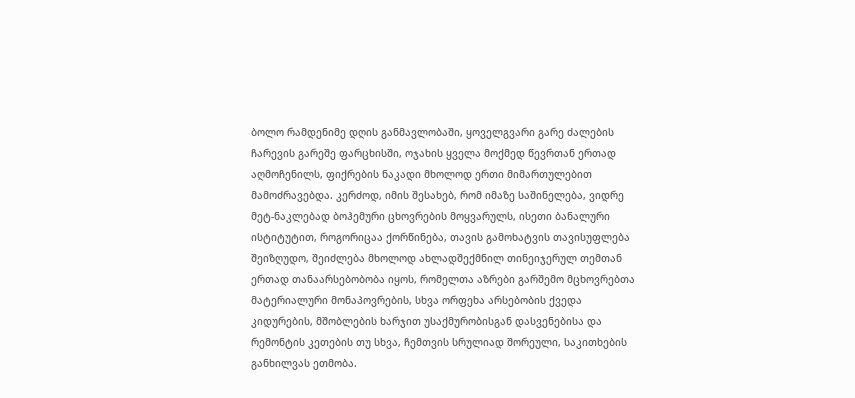ბოლო რამდენიმე დღის განმავლობაში, ყოველგვარი გარე ძალების ჩარევის გარეშე ფარცხისში, ოჯახის ყველა მოქმედ წევრთან ერთად აღმოჩენილს, ფიქრების ნაკადი მხოლოდ ერთი მიმართულებით მამოძრავებდა. კერძოდ, იმის შესახებ, რომ იმაზე საშინელება, ვიდრე მეტ-ნაკლებად ბოჰემური ცხოვრების მოყვარულს, ისეთი ბანალური ისტიტუტით, როგორიცაა ქორწინება, თავის გამოხატვის თავისუფლება შეიზღუდო, შეიძლება მხოლოდ ახლადშექმნილ თინეიჯერულ თემთან ერთად თანაარსებობობა იყოს, რომელთა აზრები გარშემო მცხოვრებთა მატერიალური მონაპოვრების, სხვა ორფეხა არსებობის ქვედა კიდურების, მშობლების ხარჯით უსაქმურობისგან დასვენებისა და რემონტის კეთების თუ სხვა, ჩემთვის სრულიად შორეული, საკითხების განხილვას ეთმობა.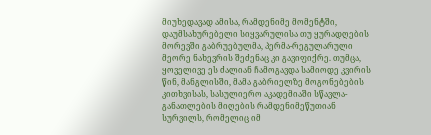მიუხედავად ამისა, რამდენიმე მომენტში, დაუმსახურებელი სიყვარულისა თუ ყურადღების მორევში გაბრუებულმა, პერმა-რეგულარული მეორე ნახევრის შეძენაც კი გავიფიქრე. თუმცა, ყოველივე ეს ძალიან ჩამოგავდა სამიოდე კვირის წინ, მანგლისში, მამა გაბრიელზე მოგონებების კითხვისას, სასულიერო აკადემიაში სწავლა-განათლების მიღების რამდენიმეწუთიან სურვილს, რომელიც იმ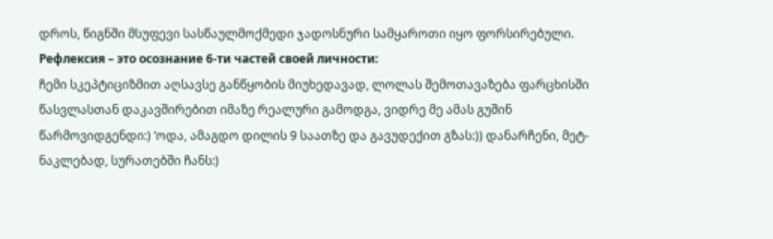დროს, წიგნში მსუფევი სასწაულმოქმედი ჯადოსნური სამყაროთი იყო ფორსირებული.
Рефлексия – это осознание 6-ти частей своей личности:
ჩემი სკეპტიციზმით აღსავსე განწყობის მიუხედავად, ლოლას შემოთავაზება ფარცხისში წასვლასთან დაკავშირებით იმაზე რეალური გამოდგა, ვიდრე მე ამას გუშინ წარმოვიდგენდი:) ‘ოდა, ამაგდო დილის 9 საათზე და გავუდექით გზას:)) დანარჩენი, მეტ-ნაკლებად, სურათებში ჩანს:)